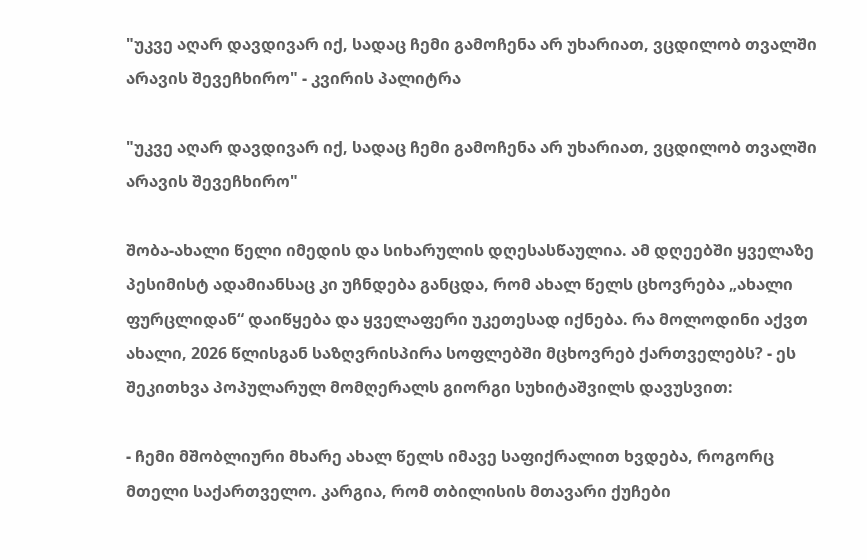"უკვე აღარ დავდივარ იქ, სადაც ჩემი გამოჩენა არ უხარიათ, ვცდილობ თვალში არავის შევეჩხირო" - კვირის პალიტრა

"უკვე აღარ დავდივარ იქ, სადაც ჩემი გამოჩენა არ უხარიათ, ვცდილობ თვალში არავის შევეჩხირო"

შობა-ახალი წელი იმედის და სიხარულის დღესასწაულია. ამ დღეებში ყველაზე პესიმისტ ადამიანსაც კი უჩნდება განცდა, რომ ახალ წელს ცხოვრება „ახალი ფურცლიდან“ დაიწყება და ყველაფერი უკეთესად იქნება. რა მოლოდინი აქვთ ახალი, 2026 წლისგან საზღვრისპირა სოფლებში მცხოვრებ ქართველებს? - ეს შეკითხვა პოპულარულ მომღერალს გიორგი სუხიტაშვილს დავუსვით:

- ჩემი მშობლიური მხარე ახალ წელს იმავე საფიქრალით ხვდება, როგორც მთელი საქართველო. კარგია, რომ თბილისის მთავარი ქუჩები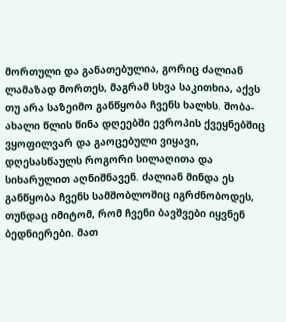მორთული და განათებულია, გორიც ძალიან ლამაზად მორთეს, მაგრამ სხვა საკითხია, აქვს თუ არა საზეიმო განწყობა ჩვენს ხალხს. შობა-ახალი წლის წინა დღეებში ევროპის ქვეყნებშიც ვყოფილვარ და გაოცებული ვიყავი, დღესასწაულს როგორი სილაღითა და სიხარულით აღნიშნავენ. ძალიან მინდა ეს განწყობა ჩვენს სამშობლოშიც იგრძნობოდეს, თუნდაც იმიტომ, რომ ჩვენი ბავშვები იყვნენ ბედნიერები. მათ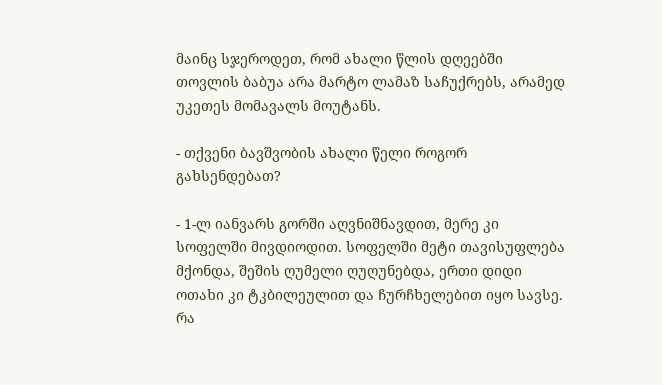მაინც სჯეროდეთ, რომ ახალი წლის დღეებში თოვლის ბაბუა არა მარტო ლამაზ საჩუქრებს, არამედ უკეთეს მომავალს მოუტანს.

- თქვენი ბავშვობის ახალი წელი როგორ გახსენდებათ?

- 1-ლ იანვარს გორში აღვნიშნავდით, მერე კი სოფელში მივდიოდით. სოფელში მეტი თავისუფლება მქონდა, შეშის ღუმელი ღუღუნებდა, ერთი დიდი ოთახი კი ტკბილეულით და ჩურჩხელებით იყო სავსე. რა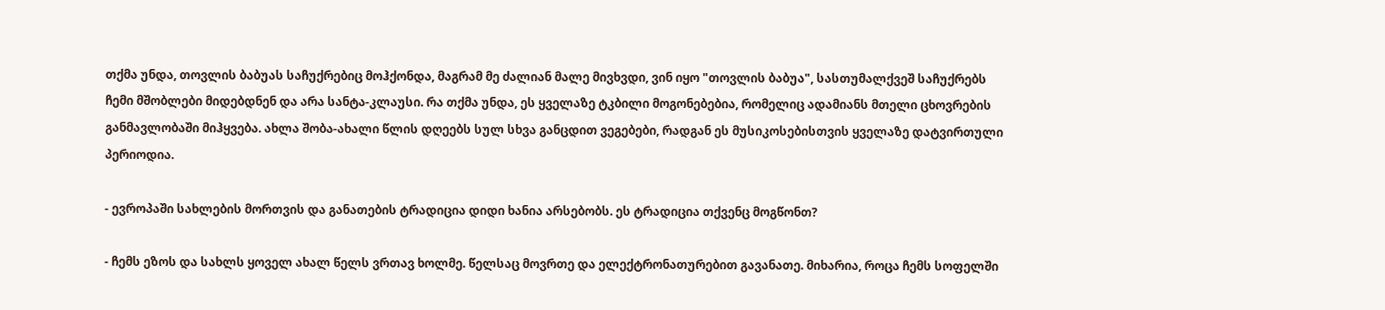თქმა უნდა, თოვლის ბაბუას საჩუქრებიც მოჰქონდა, მაგრამ მე ძალიან მალე მივხვდი, ვინ იყო "თოვლის ბაბუა", სასთუმალქვეშ საჩუქრებს ჩემი მშობლები მიდებდნენ და არა სანტა-კლაუსი. რა თქმა უნდა, ეს ყველაზე ტკბილი მოგონებებია, რომელიც ადამიანს მთელი ცხოვრების განმავლობაში მიჰყვება. ახლა შობა-ახალი წლის დღეებს სულ სხვა განცდით ვეგებები, რადგან ეს მუსიკოსებისთვის ყველაზე დატვირთული პერიოდია.

- ევროპაში სახლების მორთვის და განათების ტრადიცია დიდი ხანია არსებობს. ეს ტრადიცია თქვენც მოგწონთ?

- ჩემს ეზოს და სახლს ყოველ ახალ წელს ვრთავ ხოლმე. წელსაც მოვრთე და ელექტრონათურებით გავანათე. მიხარია, როცა ჩემს სოფელში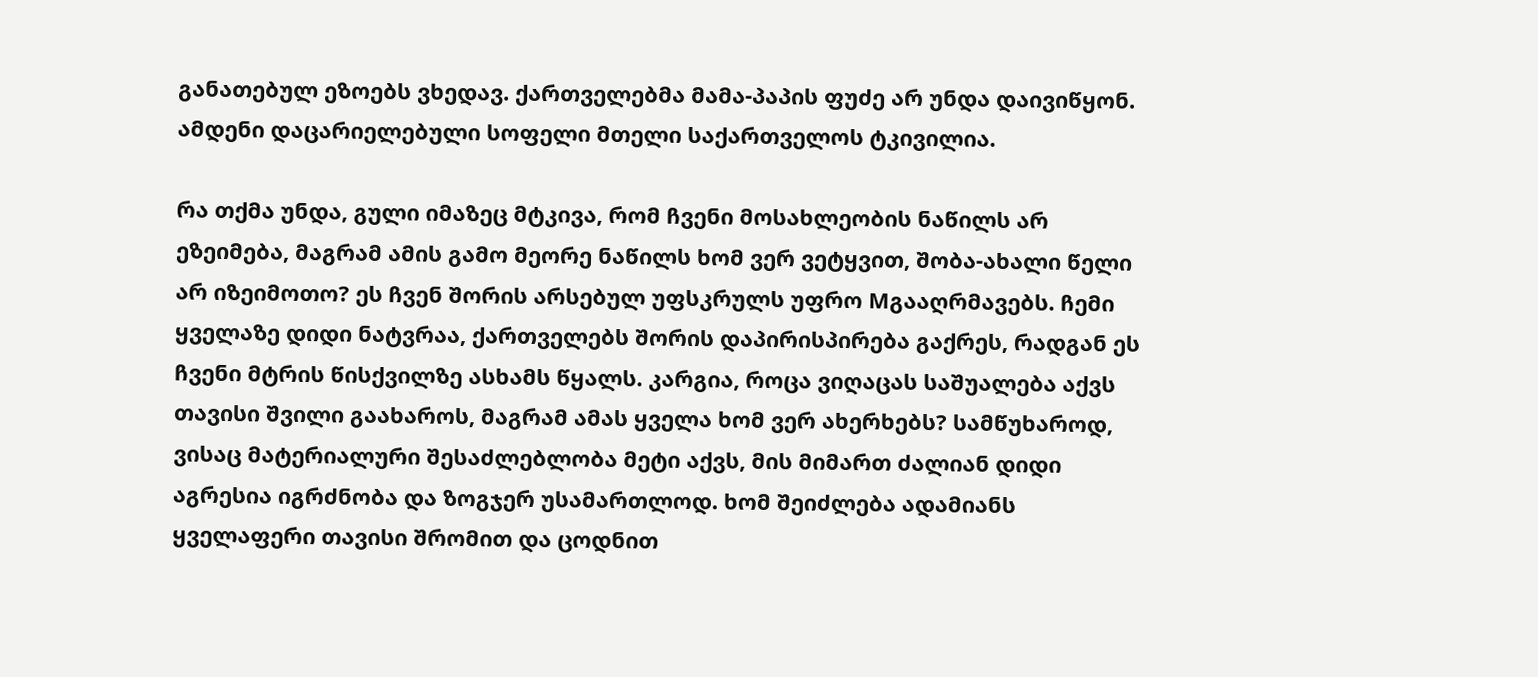განათებულ ეზოებს ვხედავ. ქართველებმა მამა-პაპის ფუძე არ უნდა დაივიწყონ. ამდენი დაცარიელებული სოფელი მთელი საქართველოს ტკივილია.

რა თქმა უნდა, გული იმაზეც მტკივა, რომ ჩვენი მოსახლეობის ნაწილს არ ეზეიმება, მაგრამ ამის გამო მეორე ნაწილს ხომ ვერ ვეტყვით, შობა-ახალი წელი არ იზეიმოთო? ეს ჩვენ შორის არსებულ უფსკრულს უფრო Mგააღრმავებს. ჩემი ყველაზე დიდი ნატვრაა, ქართველებს შორის დაპირისპირება გაქრეს, რადგან ეს ჩვენი მტრის წისქვილზე ასხამს წყალს. კარგია, როცა ვიღაცას საშუალება აქვს თავისი შვილი გაახაროს, მაგრამ ამას ყველა ხომ ვერ ახერხებს? სამწუხაროდ, ვისაც მატერიალური შესაძლებლობა მეტი აქვს, მის მიმართ ძალიან დიდი აგრესია იგრძნობა და ზოგჯერ უსამართლოდ. ხომ შეიძლება ადამიანს ყველაფერი თავისი შრომით და ცოდნით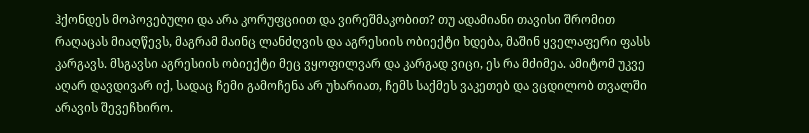ჰქონდეს მოპოვებული და არა კორუფციით და ვირეშმაკობით? თუ ადამიანი თავისი შრომით რაღაცას მიაღწევს, მაგრამ მაინც ლანძღვის და აგრესიის ობიექტი ხდება, მაშინ ყველაფერი ფასს კარგავს. მსგავსი აგრესიის ობიექტი მეც ვყოფილვარ და კარგად ვიცი, ეს რა მძიმეა. ამიტომ უკვე აღარ დავდივარ იქ, სადაც ჩემი გამოჩენა არ უხარიათ, ჩემს საქმეს ვაკეთებ და ვცდილობ თვალში არავის შევეჩხირო.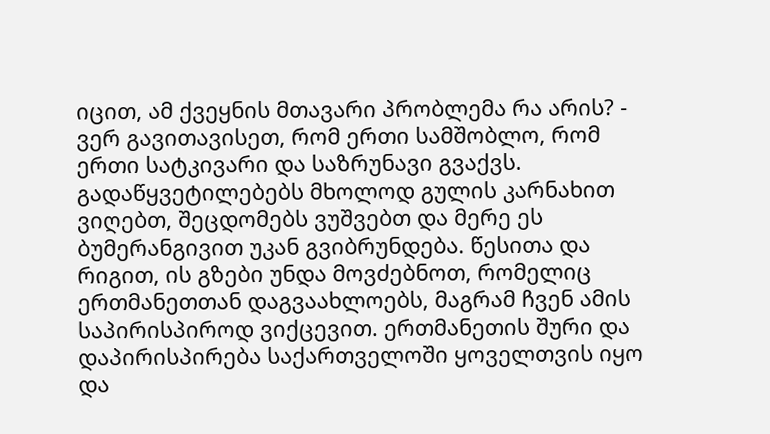იცით, ამ ქვეყნის მთავარი პრობლემა რა არის? - ვერ გავითავისეთ, რომ ერთი სამშობლო, რომ ერთი სატკივარი და საზრუნავი გვაქვს. გადაწყვეტილებებს მხოლოდ გულის კარნახით ვიღებთ, შეცდომებს ვუშვებთ და მერე ეს ბუმერანგივით უკან გვიბრუნდება. წესითა და რიგით, ის გზები უნდა მოვძებნოთ, რომელიც ერთმანეთთან დაგვაახლოებს, მაგრამ ჩვენ ამის საპირისპიროდ ვიქცევით. ერთმანეთის შური და დაპირისპირება საქართველოში ყოველთვის იყო და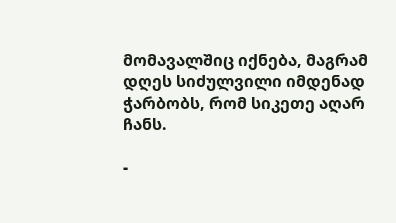მომავალშიც იქნება, მაგრამ დღეს სიძულვილი იმდენად ჭარბობს, რომ სიკეთე აღარ ჩანს.

-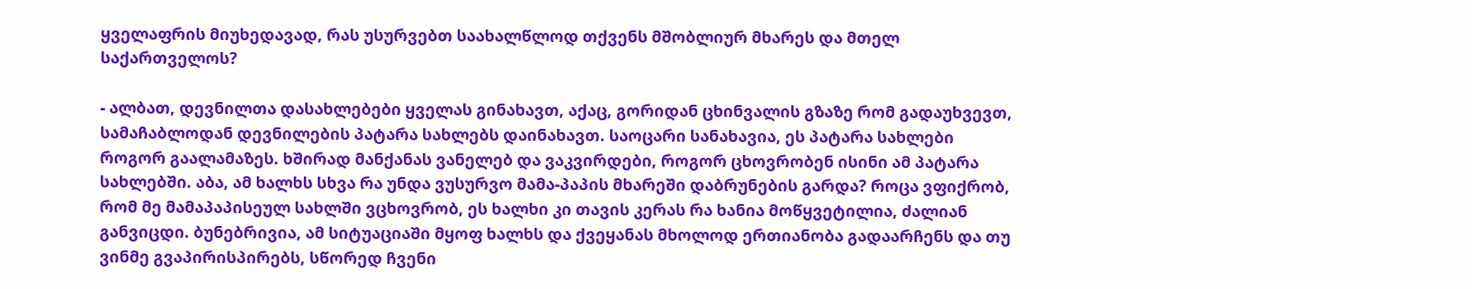ყველაფრის მიუხედავად, რას უსურვებთ საახალწლოდ თქვენს მშობლიურ მხარეს და მთელ საქართველოს?

- ალბათ, დევნილთა დასახლებები ყველას გინახავთ, აქაც, გორიდან ცხინვალის გზაზე რომ გადაუხვევთ, სამაჩაბლოდან დევნილების პატარა სახლებს დაინახავთ. საოცარი სანახავია, ეს პატარა სახლები როგორ გაალამაზეს. ხშირად მანქანას ვანელებ და ვაკვირდები, როგორ ცხოვრობენ ისინი ამ პატარა სახლებში. აბა, ამ ხალხს სხვა რა უნდა ვუსურვო მამა-პაპის მხარეში დაბრუნების გარდა? როცა ვფიქრობ, რომ მე მამაპაპისეულ სახლში ვცხოვრობ, ეს ხალხი კი თავის კერას რა ხანია მოწყვეტილია, ძალიან განვიცდი. ბუნებრივია, ამ სიტუაციაში მყოფ ხალხს და ქვეყანას მხოლოდ ერთიანობა გადაარჩენს და თუ ვინმე გვაპირისპირებს, სწორედ ჩვენი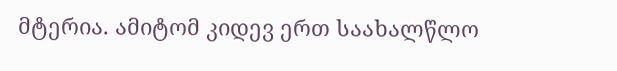მტერია. ამიტომ კიდევ ერთ საახალწლო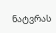ნატვრას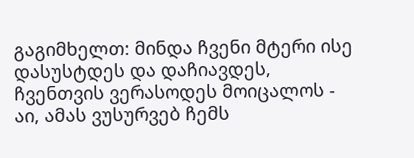გაგიმხელთ: მინდა ჩვენი მტერი ისე დასუსტდეს და დაჩიავდეს, ჩვენთვის ვერასოდეს მოიცალოს - აი, ამას ვუსურვებ ჩემს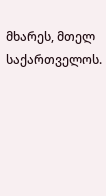მხარეს, მთელ საქართველოს.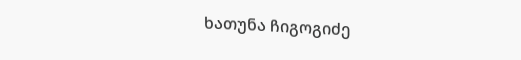ხათუნა ჩიგოგიძე